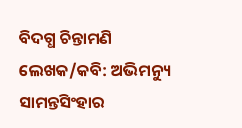ବିଦଗ୍ଧ ଚିନ୍ତାମଣି
ଲେଖକ/କବି: ଅଭିମନ୍ୟୁ ସାମନ୍ତସିଂହାର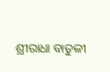ଶ୍ରୀରାଧା ବାତୁଳୀ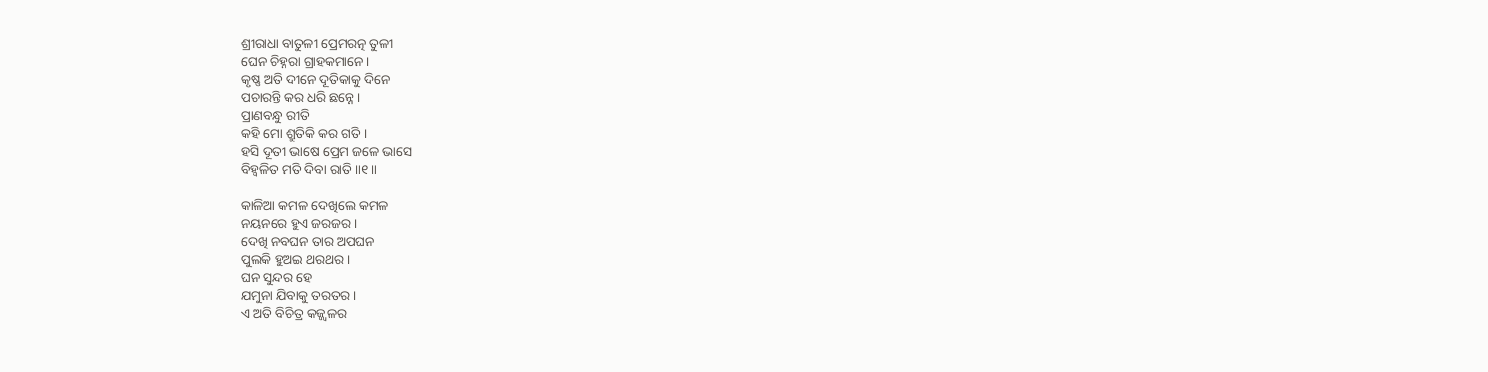ଶ୍ରୀରାଧା ବାତୁଳୀ ପ୍ରେମରତ୍ନ ତୁଳୀ
ଘେନ ଚିହ୍ନରା ଗ୍ରାହକମାନେ ।
କୃଷ୍ଣ ଅତି ଦୀନେ ଦୂତିକାକୁ ଦିନେ
ପଚାରନ୍ତି କର ଧରି ଛନ୍ନେ ।
ପ୍ରାଣବନ୍ଧୁ ରୀତି
କହି ମୋ ଶ୍ରୁତିକି କର ଗତି ।
ହସି ଦୂତୀ ଭାଷେ ପ୍ରେମ ଜଳେ ଭାସେ
ବିହ୍ୱଳିତ ମତି ଦିବା ରାତି ॥୧॥

କାଳିଆ କମଳ ଦେଖିଲେ କମଳ
ନୟନରେ ହୁଏ ଜରଜର ।
ଦେଖି ନବଘନ ତାର ଅପଘନ
ପୁଲକି ହୁଅଇ ଥରଥର ।
ଘନ ସୁନ୍ଦର ହେ
ଯମୁନା ଯିବାକୁ ତରତର ।
ଏ ଅତି ବିଚିତ୍ର କଜ୍ଜ୍ୱଳର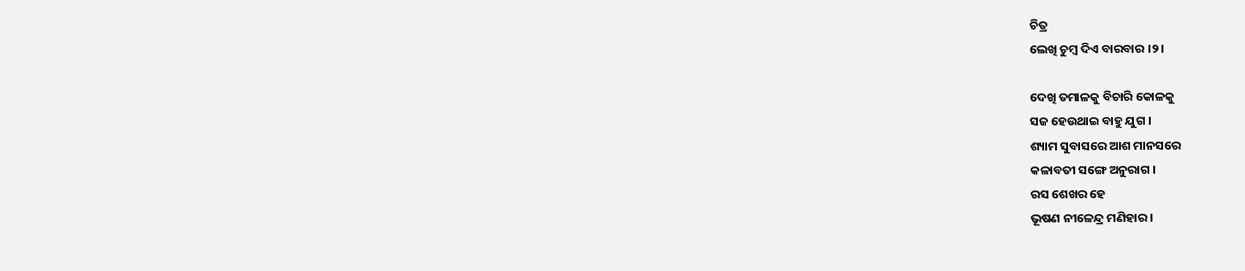ଚିତ୍ର
ଲେଖି ଚୁମ୍ବ ଦିଏ ବାରବାର ।୨।

ଦେଖି ତମାଳକୁ ବିଚାରି କୋଳକୁ
ସଜ ହେଉଥାଇ ବାହୁ ଯୁଗ ।
ଶ୍ୟାମ ସୁବାସରେ ଆଶ ମାନସରେ
କଳାବତୀ ସଙ୍ଗେ ଅନୁରାଗ ।
ରସ ଶେଖର ହେ
ଭୂଷଣ ନୀଳେନ୍ଦ୍ର ମଣିହାର ।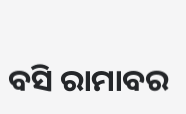ବସି ରାମାବର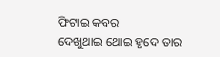ଫିଟାଇ କବର
ଦେଖୁଥାଇ ଥୋଇ ହୃଦେ ତାର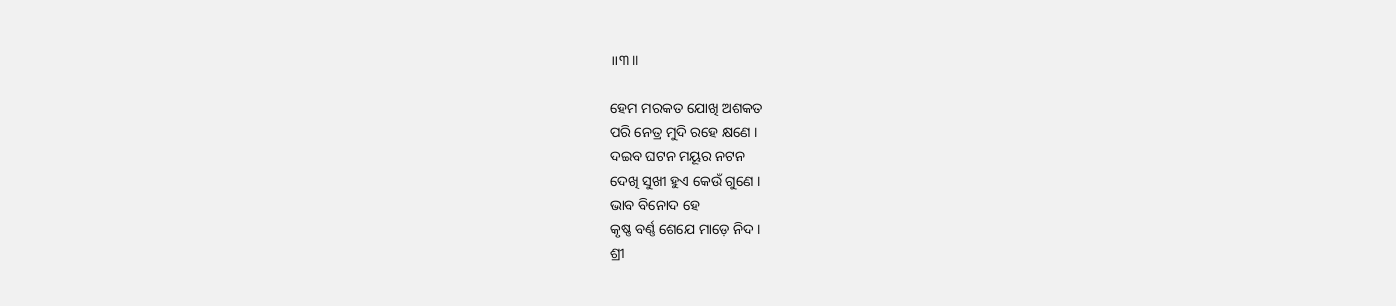॥୩॥

ହେମ ମରକତ ଯୋଖି ଅଶକତ
ପରି ନେତ୍ର ମୁଦି ରହେ କ୍ଷଣେ ।
ଦଇବ ଘଟନ ମୟୂର ନଟନ
ଦେଖି ସୁଖୀ ହୁଏ କେଉଁ ଗୁଣେ ।
ଭାବ ବିନୋଦ ହେ
କୃଷ୍ଣ ବର୍ଣ୍ଣ ଶେଯେ ମାଡ଼େ ନିଦ ।
ଶ୍ରୀ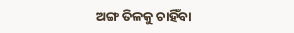ଅଙ୍ଗ ତିଳକୁ ଚାହିଁବା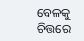ବେଳକୁ
ଚିତ୍ତରେ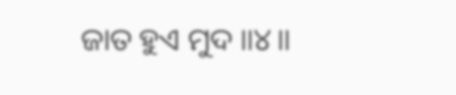ଜାତ ହୁଏ ମୁଦ ॥୪॥